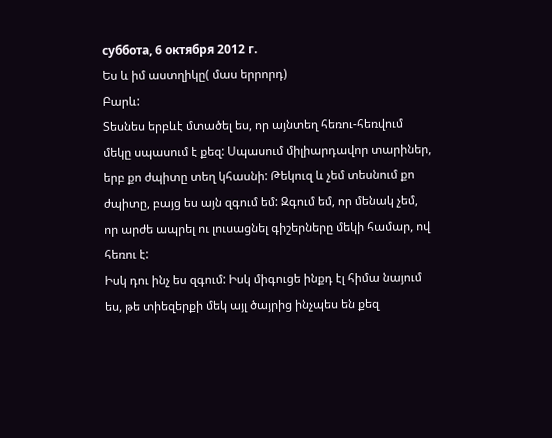суббота, 6 октября 2012 г.
Ես և իմ աստղիկը( մաս երրորդ)
Բարև:
Տեսնես երբևէ մտածել ես, որ այնտեղ հեռու-հեռվում մեկը սպասում է քեզ: Սպասում միլիարդավոր տարիներ, երբ քո ժպիտը տեղ կհասնի: Թեկուզ և չեմ տեսնում քո ժպիտը, բայց ես այն զգում եմ: Զգում եմ, որ մենակ չեմ, որ արժե ապրել ու լուսացնել գիշերները մեկի համար, ով հեռու է:
Իսկ դու ինչ ես զգում: Իսկ միգուցե ինքդ էլ հիմա նայում ես, թե տիեզերքի մեկ այլ ծայրից ինչպես են քեզ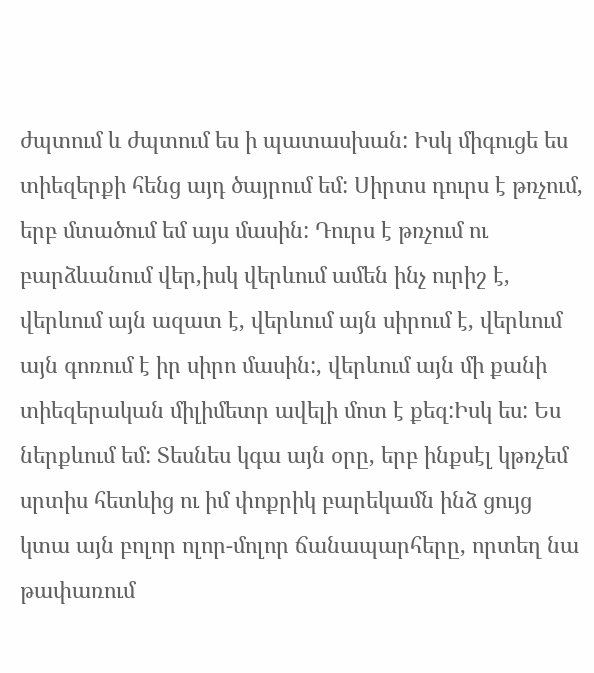ժպտում և ժպտում ես ի պատասխան: Իսկ միգուցե ես տիեզերքի հենց այդ ծայրում եմ: Սիրտս դուրս է թռչում, երբ մտածում եմ այս մասին: Դուրս է թռչում ու բարձևանում վեր,իսկ վերևում ամեն ինչ ուրիշ է, վերևում այն ազատ է, վերևում այն սիրում է, վերևում այն գոռում է իր սիրո մասին:, վերևում այն մի քանի տիեզերական միլիմետր ավելի մոտ է քեզ:Իսկ ես: Ես ներքևում եմ: Տեսնես կգա այն օրը, երբ ինքսէլ կթռչեմ սրտիս հետևից ու իմ փոքրիկ բարեկամն ինձ ցույց կտա այն բոլոր ոլոր-մոլոր ճանապարհերը, որտեղ նա թափառում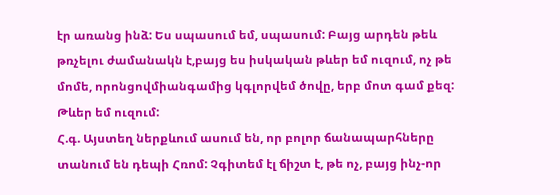էր առանց ինձ: Ես սպասում եմ, սպասում: Բայց արդեն թեև թռչելու ժամանակն է,բայց ես իսկական թևեր եմ ուզում, ոչ թե մոմե, որոնցովմիանգամից կգլորվեմ ծովը, երբ մոտ գամ քեզ: Թևեր եմ ուզում:
Հ.գ. Այստեղ ներքևում ասում են, որ բոլոր ճանապարհները տանում են դեպի Հռոմ: Չգիտեմ էլ ճիշտ է, թե ոչ, բայց ինչ-որ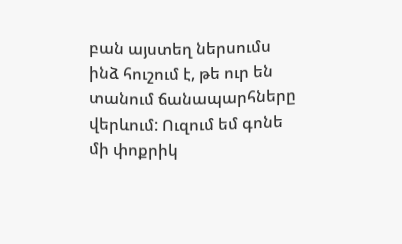բան այստեղ ներսումս ինձ հուշում է, թե ուր են տանում ճանապարհները վերևում: Ուզում եմ գոնե մի փոքրիկ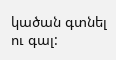կածան գտնել ու գալ: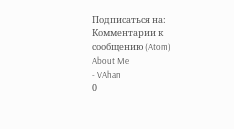Подписаться на:
Комментарии к сообщению (Atom)
About Me
- VAhan
0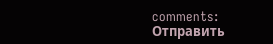comments:
Отправить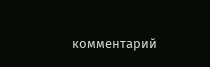комментарий